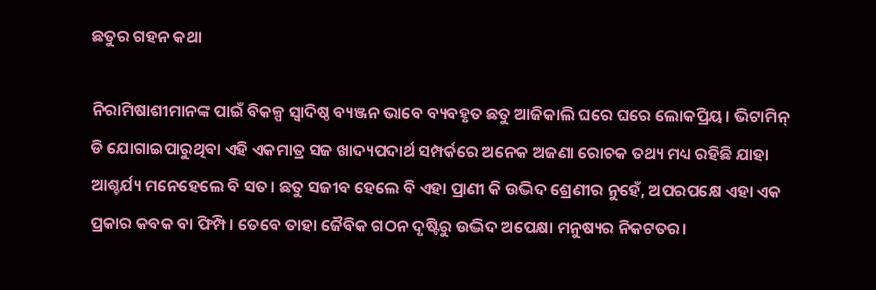ଛତୁର ଗହନ କଥା

ନିରାମିଷାଶୀମାନଙ୍କ ପାଇଁ ବିକଳ୍ପ ସ୍ବାଦିଷ୍ଠ ବ୍ୟଞ୍ଜନ ଭାବେ ବ୍ୟବହୃତ ଛତୁ ଆଜିକାଲି ଘରେ ଘରେ ଲୋକପ୍ରିୟ। ଭିଟାମିନ୍‌ ଡି ଯୋଗାଇପାରୁଥିବା ଏହି ଏକମାତ୍ର ସଜ ଖାଦ୍ୟପଦାର୍ଥ ସମ୍ପର୍କରେ ଅନେକ ଅଜଣା ରୋଚକ ତଥ୍ୟ ମଧ୍ୟ ରହିଛି ଯାହା ଆଶ୍ଚର୍ଯ୍ୟ ମନେହେଲେ ବି ସତ। ଛତୁ ସଜୀବ ହେଲେ ବି ଏହା ପ୍ରାଣୀ କି ଉଦ୍ଭିଦ ଶ୍ରେଣୀର ନୁହେଁ, ଅପରପକ୍ଷେ ଏହା ଏକ ପ୍ରକାର କବକ ବା ଫିମ୍ପି। ତେବେ ତାହା ଜୈବିକ ଗଠନ ଦୃଷ୍ଟିରୁ ଉଦ୍ଭିଦ ଅପେକ୍ଷା ମନୁଷ୍ୟର ନିକଟତର।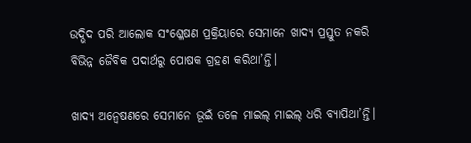ଉଦ୍ଭିଦ ପରି ଆଲୋକ ସଂଶ୍ଳେଷଣ ପ୍ରକ୍ରିୟାରେ ସେମାନେ ଖାଦ୍ୟ ପ୍ରସ୍ତୁତ ନକରି ବିଭିନ୍ନ ଜୈବିକ ପଦାର୍ଥରୁ ପୋଷକ ଗ୍ରହଣ କରିଥା’ନ୍ତି।

ଖାଦ୍ୟ ଅନ୍ବେଷଣରେ ସେମାନେ ଭୂଇଁ ତଳେ ମାଇଲ୍‌ ମାଇଲ୍‌ ଧରି ବ୍ୟାପିଥା’ନ୍ତି।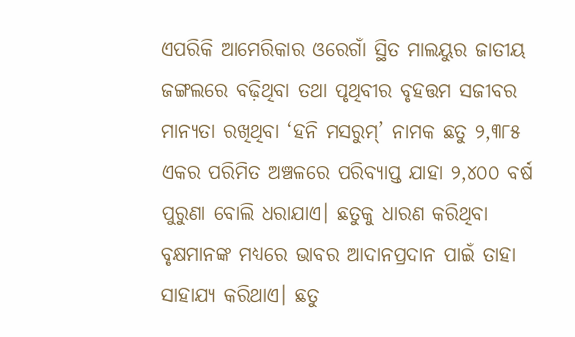ଏପରିକି ଆମେରିକାର ଓରେଗାଁ ସ୍ଥିତ ମାଲୟୁର ଜାତୀୟ ଜଙ୍ଗଲରେ ବଢ଼ିଥିବା ତଥା ପୃଥିବୀର ବୃହତ୍ତମ ସଜୀବର ମାନ୍ୟତା ରଖିଥିବା ‘ହନି ମସରୁମ୍‌’ ନାମକ ଛତୁ ୨,୩୮୫ ଏକର ପରିମିତ ଅଞ୍ଚଳରେ ପରିବ୍ୟାପ୍ତ ଯାହା ୨,୪୦୦ ବର୍ଷ ପୁରୁଣା ବୋଲି ଧରାଯାଏ। ଛତୁକୁ ଧାରଣ କରିଥିବା ବୃକ୍ଷମାନଙ୍କ ମଧ୍ୟରେ ଭାବର ଆଦାନପ୍ରଦାନ ପାଇଁ ତାହା ସାହାଯ୍ୟ କରିଥାଏ। ଛତୁ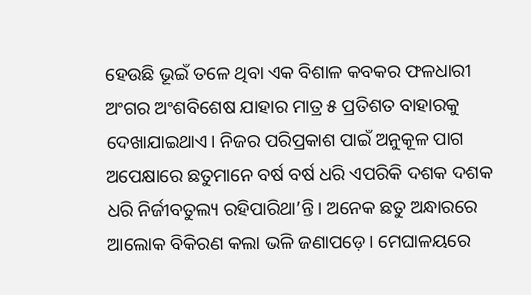ହେଉଛି ଭୂଇଁ ତଳେ ଥିବା ଏକ ବିଶାଳ କବକର ଫଳଧାରୀ ଅଂଗର ଅଂଶବିଶେଷ ଯାହାର ମାତ୍ର ୫ ପ୍ରତିଶତ ବାହାରକୁ ଦେଖାଯାଇଥାଏ। ନିଜର ପରିପ୍ରକାଶ ପାଇଁ ଅନୁକୂଳ ପାଗ ଅପେକ୍ଷାରେ ଛତୁମାନେ ବର୍ଷ ବର୍ଷ ଧରି ଏପରିକି ଦଶକ ଦଶକ ଧରି ନିର୍ଜୀବତୁଲ୍ୟ ରହିପାରିଥା’ନ୍ତି। ଅନେକ ଛତୁ ଅନ୍ଧାରରେ ଆଲୋକ ବିକିରଣ କଲା ଭଳି ଜଣାପଡ଼େ। ମେଘାଳୟରେ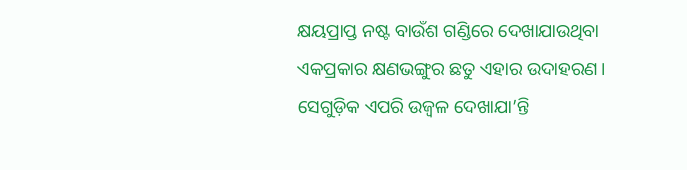କ୍ଷୟପ୍ରାପ୍ତ ନଷ୍ଟ ବାଉଁଶ ଗଣ୍ଡିରେ ଦେଖାଯାଉଥିବା ଏକପ୍ରକାର କ୍ଷଣଭଙ୍ଗୁର ଛତୁ ଏହାର ଉଦାହରଣ। ସେଗୁଡ଼ିକ ଏପରି ଉଜ୍ବଳ ଦେଖାଯା’ନ୍ତି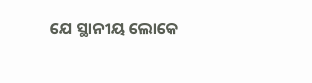ଯେ ସ୍ଥାନୀୟ ଲୋକେ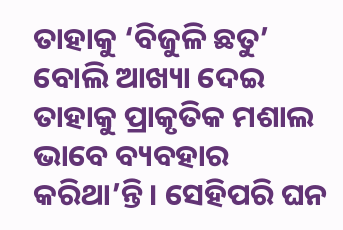ତାହାକୁ ‘ବିଜୁଳି ଛତୁ’ ବୋଲି ଆଖ୍ୟା ଦେଇ ତାହାକୁ ପ୍ରାକୃତିକ ମଶାଲ ଭାବେ ବ୍ୟବହାର କରିଥା’ନ୍ତି। ସେହିପରି ଘନ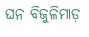ଘନ ବିଜୁଳିମାଡ଼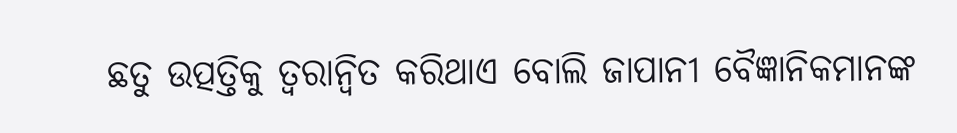ଛତୁ ଉତ୍ପତ୍ତିକୁ ତ୍ବରାନ୍ବିତ କରିଥାଏ ବୋଲି ଜାପାନୀ ବୈଜ୍ଞାନିକମାନଙ୍କ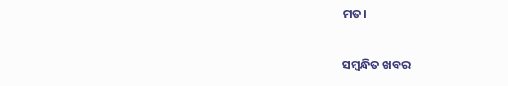ମତ।

ସମ୍ବନ୍ଧିତ ଖବର